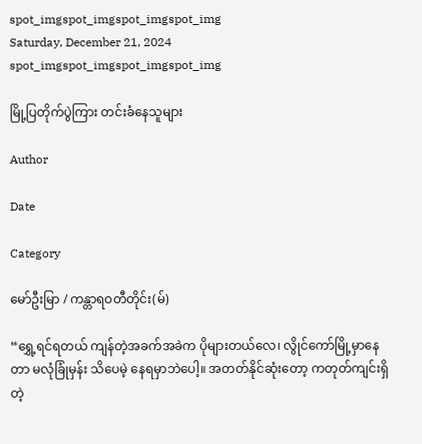spot_imgspot_imgspot_imgspot_img
Saturday, December 21, 2024
spot_imgspot_imgspot_imgspot_img

မြို့ပြတိုက်ပွဲကြား တင်းခံနေသူများ

Author

Date

Category

မော်ဦးမြာ / ကန္တာရဝတီတိုင်း(မ်)

“ရွှေ့ရင်ရတယ် ကျန်တဲ့အခက်အခဲက ပိုများတယ်လေ၊ လွိုင်ကော်မြို့မှာနေတာ မလုံခြုံမှန်း သိပေမဲ့ နေရမှာဘဲပေါ့။ အတတ်နိုင်ဆုံးတော့ ကတုတ်ကျင်းရှိတဲ့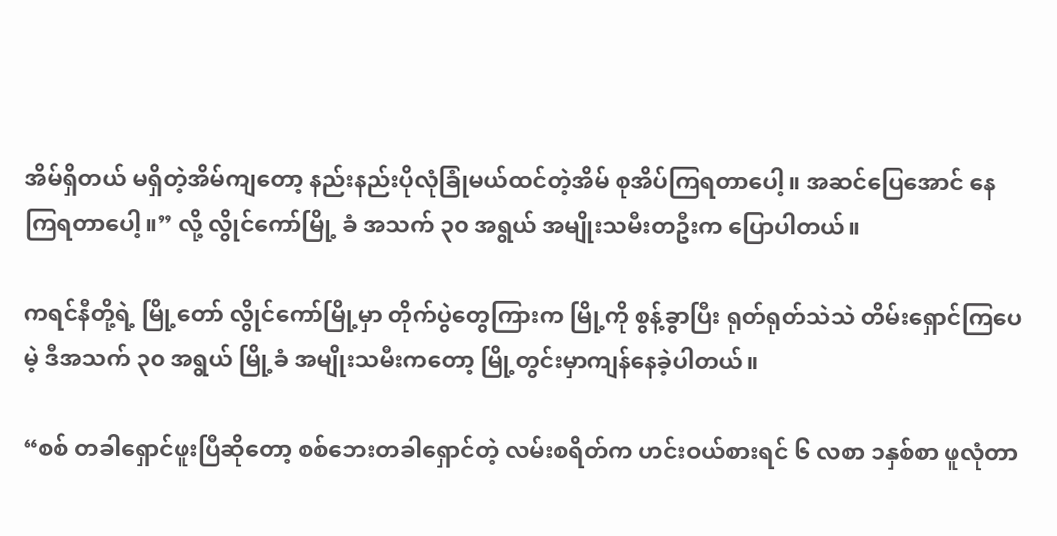အိမ်ရှိတယ် မရှိတဲ့အိမ်ကျတော့ နည်းနည်းပိုလုံခြုံမယ်ထင်တဲ့အိမ် စုအိပ်ကြရတာပေါ့။ အဆင်ပြေအောင် နေကြရတာပေါ့။” လို့ လွိုင်ကော်မြို့ ခံ အသက် ၃၀ အရွယ် အမျိုးသမီးတဦးက ပြောပါတယ်။

ကရင်နီတို့ရဲ့ မြို့တော် လွိုင်ကော်မြို့မှာ တိုက်ပွဲတွေကြားက မြို့ကို စွန့်ခွာပြီး ရုတ်ရုတ်သဲသဲ တိမ်းရှောင်ကြပေမဲ့ ဒီအသက် ၃၀ အရွယ် မြို့ခံ အမျိုးသမီးကတော့ မြို့တွင်းမှာကျန်နေခဲ့ပါတယ်။

“စစ် တခါရှောင်ဖူးပြီဆိုတော့ စစ်ဘေးတခါရှောင်တဲ့ လမ်းစရိတ်က ဟင်းဝယ်စားရင် ၆ လစာ ၁နှစ်စာ ဖူလုံတာ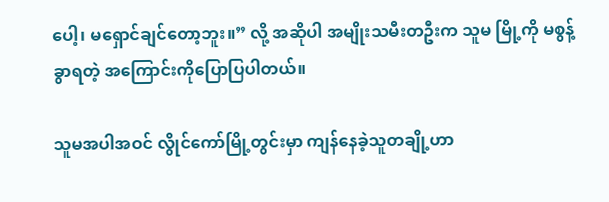ပေါ့၊‌ မရှောင်ချင်တော့ဘူး။” လို့ အဆိုပါ အမျိုးသမီးတဦးက သူမ မြို့ကို မစွန့်ခွာရတဲ့ အကြောင်းကိုပြောပြပါတယ်။

သူမအပါအဝင် လွိုင်ကော်မြို့တွင်းမှာ ကျန်နေခဲ့သူတချို့ဟာ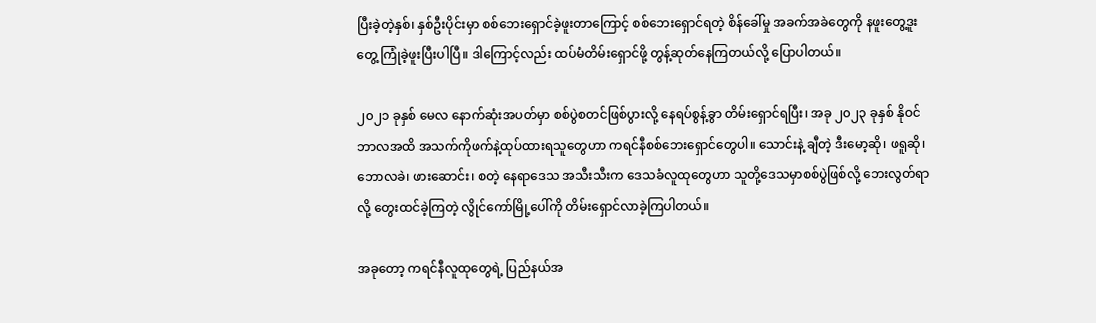ပြီးခဲ့တဲ့နှစ်၊ နှစ်ဦးပိုင်းမှာ စစ်ဘေးရှောင်ခဲ့ဖူးတာကြောင့် စစ်ဘေးရှောင်ရတဲ့ စိန်ခေါ်မှု အခက်အခဲတွေကို နဖူးတွေ့ဒူးတွေ့ ကြုံခဲ့ဖူးပြီးပါပြီ။ ဒါကြောင့်လည်း ထပ်မံတိမ်းရှောင်ဖို့ တွန့်ဆုတ်နေကြတယ်လို့ ပြောပါတယ်။

၂၀၂၁ ခုနှစ် မေလ နောက်ဆုံးအပတ်မှာ စစ်ပွဲစတင်ဖြစ်ပွားလို့ နေရပ်စွန့်ခွာ တိမ်းရှောင်ရပြီး၊ အခု ၂၀၂၃ ခုနှစ် နိုဝင်ဘာလအထိ အသက်ကိုဖက်နဲ့ထုပ်ထားရသူတွေဟာ ကရင်နီစစ်ဘေးရှောင်တွေပါ။ သောင်းနဲ့ ချီတဲ့ ဒီးမော့ဆို၊ ဖရူဆို၊ ဘောလခဲ၊ ဖားဆောင်း၊ စတဲ့ နေရာဒေသ အသီးသီးက ဒေသခံလူထုတွေဟာ သူတို့ဒေသမှာစစ်ပွဲဖြစ်လို့ ဘေးလွတ်ရာလို့ တွေးထင်ခဲ့ကြတဲ့ လွိုင်ကော်မြို့ပေါ်ကို တိမ်းရှောင်လာခဲ့ကြပါတယ်။

အခုတော့ ကရင်နီလူထုတွေရဲ့ ပြည်နယ်အ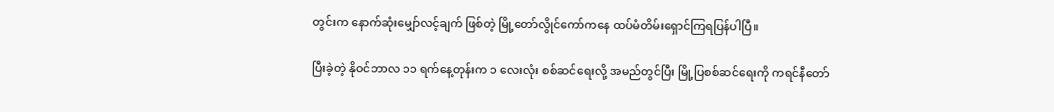တွင်းက နောက်ဆုံးမျှော်လင့်ချက် ဖြစ်တဲ့ မြို့တော်လွိုင်ကော်ကနေ ထပ်မံတိမ်းရှောင်ကြရပြန်ပါပြီ။

ပြီးခဲ့တဲ့ နိုဝင်ဘာလ ၁၁ ရက်နေ့တုန်းက ၁ လေးလုံး စစ်ဆင်ရေးလို့ အမည်တွင်ပြီး မြို့ပြစစ်ဆင်ရေးကို ကရင်နီတော်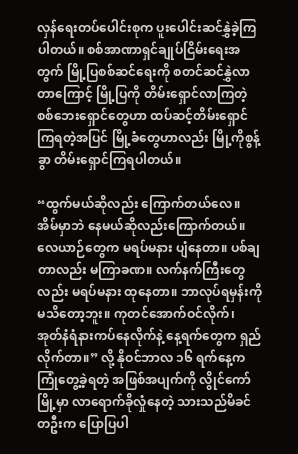လှန်ရေးတပ်ပေါင်းစုက ပူးပေါင်းဆင်နွှဲခဲ့ကြပါတယ်။ စစ်အာဏာရှင်ချုပ်ငြိမ်းရေးအတွက် မြို့ပြစစ်ဆင်ရေးကို စတင်ဆင်နွှဲလာတာကြောင့် မြို့ပြကို တိမ်းရှောင်လာကြတဲ့ စစ်ဘေးရှောင်တွေဟာ ထပ်ဆင့်တိမ်းရှောင်ကြရတဲ့အပြင် မြို့ခံတွေဟာလည်း မြို့ကိုစွန့်ခွာ တိမ်းရှောင်ကြရပါတယ်။

“ထွက်မယ်ဆိုလည်း ကြောက်တယ်လေ။ အိမ်မှာဘဲ နေမယ်ဆိုလည်းကြောက်တယ်။ လေယာဉ်တွေက မရပ်မနား ပျံနေတာ။ ပစ်ချတာလည်း မကြာခဏ။ လက်နက်ကြီးတွေလည်း မရပ်မနား ထုနေတာ။ ဘာလုပ်ရမှန်းကို မသိတော့ဘူး။ ကုတင်အောက်ဝင်လိုက်၊ အုတ်နံရံနားကပ်နေလိုက်နဲ့ နေ့ရက်တွေက ရှည်လိုက်တာ။” လို့ နိုဝင်ဘာလ ၁၆ ရက်နေ့က ကြုံတွေ့ခဲ့ရတဲ့ အဖြစ်အပျက်ကို လွိုင်ကော်မြို့မှာ လာရောက်ခိုလှုံနေတဲ့ သားသည်မိခင်တဦးက ပြောပြပါ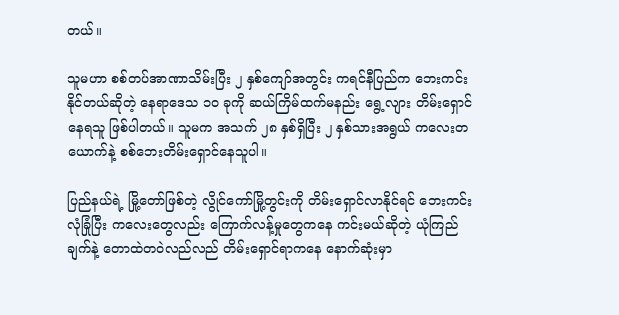တယ်။

သူမဟာ စစ်တပ်အာဏာသိမ်းပြီး ၂ နှစ်ကျော်အတွင်း ကရင်နီပြည်က ဘေးကင်းနိုင်တယ်ဆိုတဲ့ နေရာဒေသ ၁၀ ခုကို ဆယ်ကြိမ်ထက်မနည်း ရွေ့လျား တိမ်းရှောင်နေရသူ ဖြစ်ပါတယ်။ သူမက အသက် ၂၈ နှစ်ရှိပြီး ၂ နှစ်သားအရွယ် ကလေးတယောက်နဲ့ စစ်ဘေးတိမ်းရှောင်နေသူပါ။

ပြည်နယ်ရဲ့ မြို့တော်ဖြစ်တဲ့ လွိုင်ကော်မြို့တွင်းကို တိမ်းရှောင်လာနိုင်ရင် ဘေးကင်းလုံခြုံပြီး ကလေးတွေလည်း ကြောက်လန့်မှုတွေကနေ ကင်းမယ်ဆိုတဲ့ ယုံကြည်ချက်နဲ့ တောထဲတဝဲလည်လည် တိမ်းရှောင်ရာကနေ နောက်ဆုံးမှာ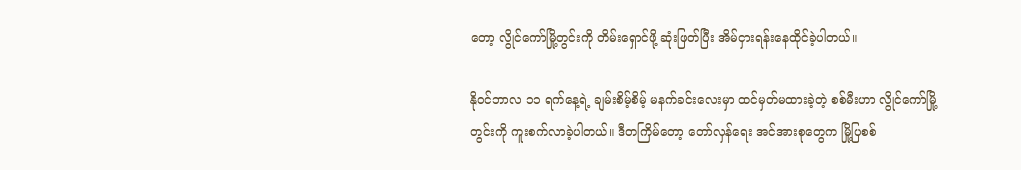တော့ လွိုင်ကော်မြို့တွင်းကို တိမ်းရှောင်ဖို့ ဆုံးဖြတ်ပြီး အိမ်ငှားရန်းနေထိုင်ခဲ့ပါတယ်။

နိုဝင်ဘာလ ၁၁ ရက်နေ့ရဲ့ ချမ်းစိမ့်စိမ့် မနက်ခင်းလေးမှာ ထင်မှတ်မထားခဲ့တဲ့ စစ်မီးဟာ လွိုင်ကော်မြို့တွင်းကို ကူးစက်လာခဲ့ပါတယ်။ ဒီတကြိမ်တော့ တော်လှန်ရေး အင်အားစုတွေက မြို့ပြစစ်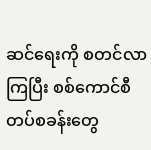ဆင်ရေးကို စတင်လာကြပြီး စစ်ကောင်စီတပ်စခန်းတွေ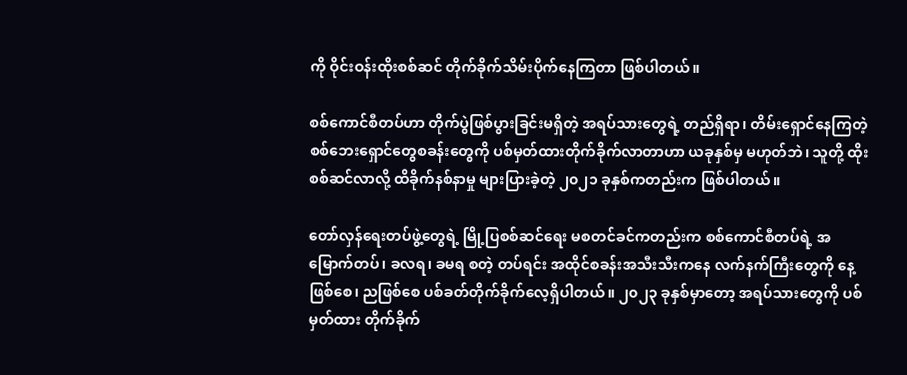ကို ဝိုင်းဝန်းထိုးစစ်ဆင် တိုက်ခိုက်သိမ်းပိုက်နေကြတာ ဖြစ်ပါတယ်။

စစ်ကောင်စီတပ်ဟာ တိုက်ပွဲဖြစ်ပွားခြင်းမရှိတဲ့ အရပ်သားတွေရဲ့ တည်ရှိရာ၊ တိမ်းရှောင်နေကြတဲ့ စစ်ဘေးရှောင်တွေစခန်းတွေကို ပစ်မှတ်ထားတိုက်ခိုက်လာတာဟာ ယခုနှစ်မှ မဟုတ်ဘဲ၊ သူတို့ ထိုးစစ်ဆင်လာလို့ ထိခိုက်နစ်နာမှု များပြားခဲ့တဲ့ ၂၀၂၁ ခုနှစ်ကတည်းက ဖြစ်ပါတယ်။

တော်လှန်ရေးတပ်ဖွဲ့တွေရဲ့ မြို့ပြစစ်ဆင်ရေး မစတင်ခင်ကတည်းက စစ်ကောင်စီတပ်ရဲ့ အမြောက်တပ်၊ ခလရ၊ ခမရ စတဲ့ တပ်ရင်း အထိုင်စခန်းအသီးသီးကနေ လက်နက်ကြီးတွေကို နေ့ ဖြစ်စေ၊ ညဖြစ်စေ ပစ်ခတ်တိုက်ခိုက်လေ့ရှိပါတယ်။ ၂၀၂၃ ခုနှစ်မှာတော့ အရပ်သားတွေကို ပစ်မှတ်ထား တိုက်ခိုက်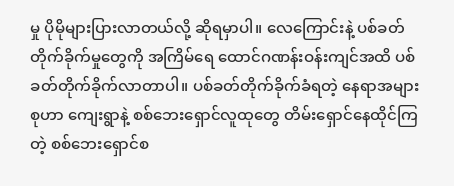မှု ပိုမိုများပြားလာတယ်လို့ ဆိုရမှာပါ။ လေကြောင်းနဲ့ ပစ်ခတ်တိုက်ခိုက်မှုတွေကို အကြိမ်ရေ ထောင်ဂဏန်းဝန်းကျင်အထိ ပစ်ခတ်တိုက်ခိုက်လာတာပါ။ ပစ်ခတ်တိုက်ခိုက်ခံရတဲ့ နေရာအများစုဟာ ကျေးရွာနဲ့ စစ်ဘေးရှောင်လူထုတွေ တိမ်းရှောင်နေထိုင်ကြတဲ့ စစ်ဘေးရှောင်စ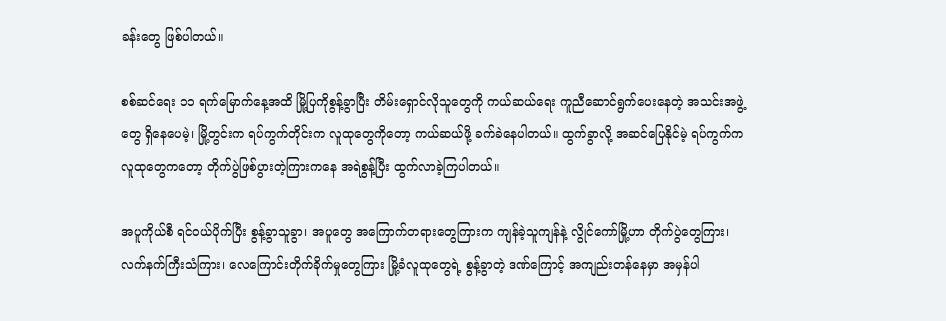ခန်းတွေ ဖြစ်ပါတယ်။

စစ်ဆင်ရေး ၁၁ ရက်မြောက်နေ့အထိ မြို့ပြကိုစွန့်ခွာပြီး တိမ်းရှောင်လိုသူတွေကို ကယ်ဆယ်ရေး ကူညီဆောင်ရွက်ပေးနေတဲ့ အသင်းအဖွဲ့တွေ ရှိနေပေမဲ့၊ မြို့တွင်းက ရပ်ကွက်တိုင်းက လူထုတွေကိုတော့ ကယ်ဆယ်ဖို့ ခက်ခဲနေပါတယ်။ ထွက်ခွာလို့ အဆင်ပြေနိုင်မဲ့ ရပ်ကွက်က လူထုတွေကတော့ တိုက်ပွဲဖြစ်ပွားတဲ့ကြားကနေ အရဲစွန့်ပြီး ထွက်လာခဲ့ကြပါတယ်။

အပူကိုယ်စီ ရင်ဝယ်ပိုက်ပြီး စွန့်ခွာသူခွာ၊ အပူတွေ အကြောက်တရားတွေကြားက ကျန်ခဲ့သူကျန်နဲ့ လွိုင်ကော်မြို့ဟာ တိုက်ပွဲတွေကြား၊ လက်နက်ကြီးသံကြား၊ လေကြောင်းတိုက်ခိုက်မှုတွေကြား မြို့ခံလူထုတွေရဲ့ စွန့်ခွာတဲ့ ဒဏ်ကြောင့် အကျည်းတန်နေမှာ အမှန်ပါ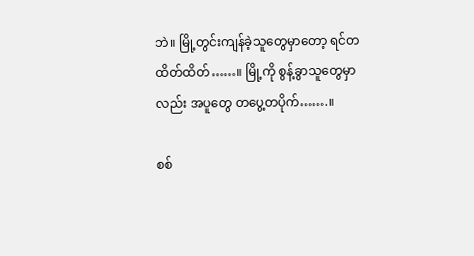ဘဲ။ မြို့တွင်းကျန်ခဲ့သူတွေမှာတော့ ရင်တထိတ်ထိတ်……။ မြို့ကို စွန့်ခွာသူတွေမှာလည်း အပူတွေ တပွေ့တပိုက်…….။

စစ်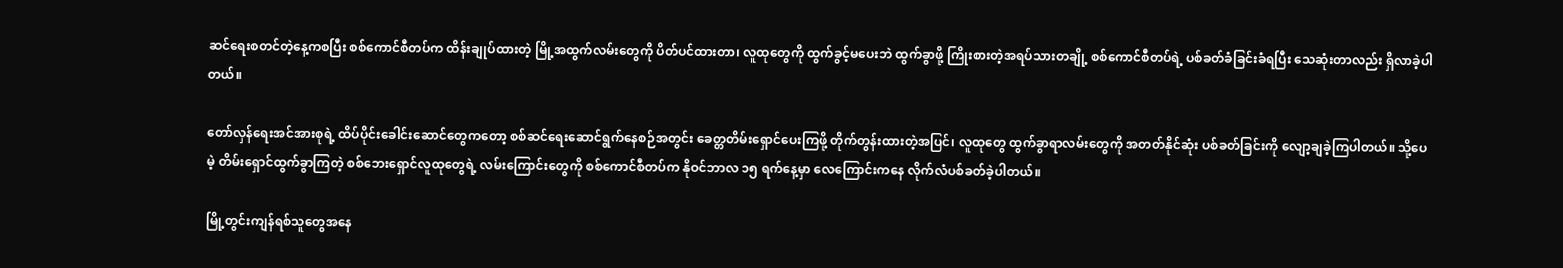ဆင်ရေးစတင်တဲ့နေ့ကစပြီး စစ်ကောင်စီတပ်က ထိန်းချုပ်ထားတဲ့ မြို့အထွက်လမ်းတွေကို ပိတ်ပင်ထားတာ၊ လူထုတွေကို ထွက်ခွင့်မပေးဘဲ ထွက်ခွာဖို့ ကြိုးစားတဲ့အရပ်သားတချို့ စစ်ကောင်စီတပ်ရဲ့ ပစ်ခတ်ခံခြင်းခံရပြီး သေဆုံးတာလည်း ရှိလာခဲ့ပါတယ်။

တော်လှန်ရေးအင်အားစုရဲ့ ထိပ်ပိုင်းခေါင်းဆောင်တွေကတော့ စစ်ဆင်ရေးဆောင်ရွက်နေစဉ်အတွင်း ခေတ္တတိမ်းရှောင်ပေးကြဖို့ တိုက်တွန်းထားတဲ့အပြင်၊ လူထုတွေ ထွက်ခွာရာလမ်းတွေကို အတတ်နိုင်ဆုံး ပစ်ခတ်ခြင်းကို လျော့ချခဲ့ကြပါတယ်။ သို့ပေမဲ့ တိမ်းရှောင်ထွက်ခွာကြတဲ့ စစ်ဘေးရှောင်လူထုတွေရဲ့ လမ်းကြောင်းတွေကို စစ်ကောင်စီတပ်က နိုဝင်ဘာလ ၁၅ ရက်နေ့မှာ လေကြောင်းကနေ လိုက်လံပစ်ခတ်ခဲ့ပါတယ်။

မြို့တွင်းကျန်ရစ်သူတွေအနေ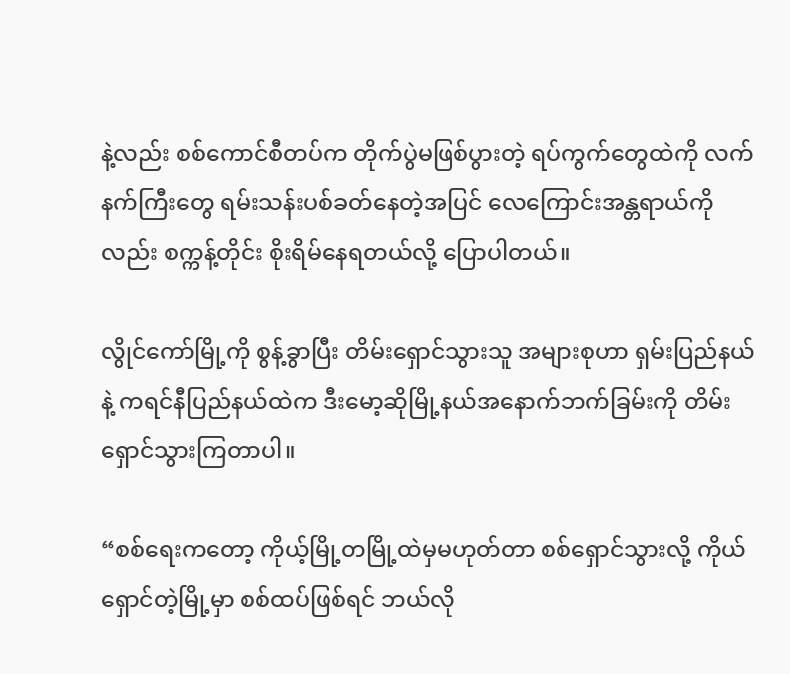နဲ့လည်း စစ်ကောင်စီတပ်က တိုက်ပွဲမဖြစ်ပွားတဲ့ ရပ်ကွက်တွေထဲကို လက်နက်ကြီးတွေ ရမ်းသန်းပစ်ခတ်နေတဲ့အပြင် လေကြောင်းအန္တရာယ်ကိုလည်း စက္ကန့်တိုင်း စိုးရိမ်နေရတယ်လို့ ပြောပါတယ်။

လွိုင်ကော်မြို့ကို စွန့်ခွာပြီး တိမ်းရှောင်သွားသူ အများစုဟာ ရှမ်းပြည်နယ်နဲ့ ကရင်နီပြည်နယ်ထဲက ဒီးမော့ဆိုမြို့နယ်အနောက်ဘက်ခြမ်းကို တိမ်းရှောင်သွားကြတာပါ။

“စစ်ရေးကတော့ ကိုယ့်မြို့တမြို့ထဲမှမဟုတ်တာ‌ စစ်ရှောင်သွားလို့ ကိုယ်ရှောင်တဲ့မြို့မှာ စစ်ထပ်ဖြစ်ရင် ဘယ်လို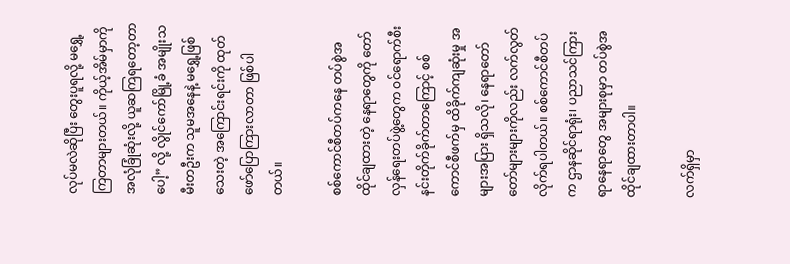လုပ်မလဲဆိုပြီး တွေးပူရလို့ မရွှေ့ကြတာများတယ်။ ကိုယ့်အိမ်မှာကို အလုံခြုံဆုံးလို့ ယူဆကြရတော့‌တာပေါ့” လို့ လွိုင်ကော်မြို့ခံ အမျိုးသမီးတဦးက သူမအနေနဲ့ မရွှေ့ဖြစ်သေးတဲ့ အကြောင်းရင်းကို ထုတ်ဖော်ပြောကြားလာတာ ဖြစ်ပါတယ်။

စစ်ကောင်စီတပ်ကနေ တပ်စွဲအထိုင်ချထားတဲ့ နေရာတွေကို တော်လှန်ရေးတပ်ဖွဲ့တွေက ဝင်ရောက်စီးနင်းတိုက်ခိုက်တာကြောင့် စစ်ကောင်စီဖက်မှ ထိခိုက်ကျဆုံးမှု အများအပြား ရှိသလို၊ နေရာတော်တော်များများကိုလည်း လက်လွတ်လိုက်ရပါတယ်။ စစ်ကောင်စီတပ်က ဌာနဆိုင်ရာရုံး၊ ပညာသင်ကြားရာနေရာတွေ အများစုမှာ တပ်စွဲအထိုင်ချထားတာပါ။

လက်ရှိမှာ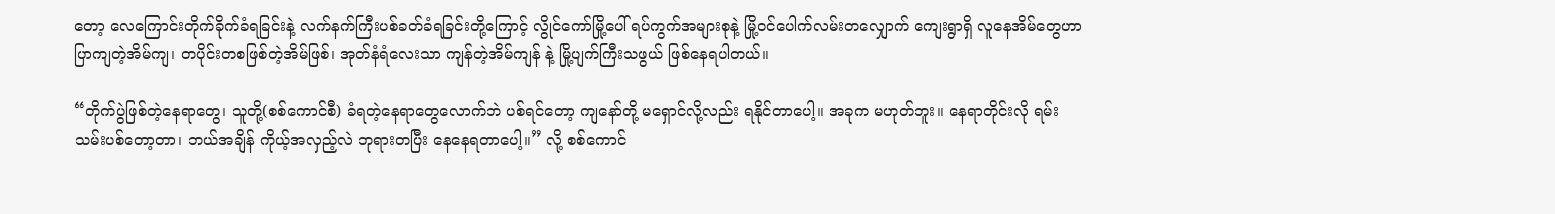တော့ လေကြောင်းတိုက်ခိုက်ခံရခြင်းနဲ့ လက်နက်ကြီးပစ်ခတ်ခံရခြင်းတို့ကြောင့် လွိုင်ကော်မြို့ပေါ် ရပ်ကွက်အများစုနဲ့ မြို့ဝင်ပေါက်လမ်းတလျှောက် ကျေးရွာရှိ လူနေအိမ်တွေဟာ ပြာကျတဲ့အိမ်ကျ၊ တပိုင်းတစဖြစ်တဲ့အိမ်ဖြစ်၊ အုတ်နံရံလေးသာ ကျန်တဲ့အိမ်ကျန် နဲ့ မြို့ပျက်ကြီးသဖွယ် ဖြစ်နေရပါတယ်။

“တိုက်ပွဲဖြစ်တဲ့နေရာတွေ၊ သူတို့(စစ်ကောင်စီ) ခံရတဲ့နေရာတွေလောက်ဘဲ ပစ်ရင်တော့ ကျနော်တို့ မရှောင်လို့လည်း ရနိုင်တာပေါ့။ အခုက မဟုတ်ဘူး။ နေရာတိုင်းလို ရမ်းသမ်းပစ်တော့တာ၊ ဘယ်အချိန် ကိုယ့်အလှည့်လဲ ဘုရားတပြီး နေနေရတာပေါ့။” လို့ စစ်ကောင်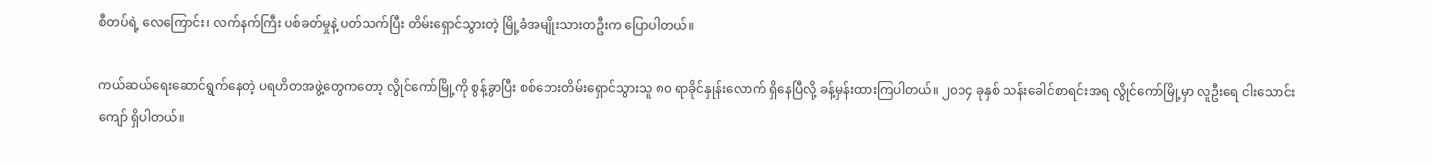စီတပ်ရဲ့ လေကြောင်း၊ လက်နက်ကြီး ပစ်ခတ်မှုနဲ့ ပတ်သက်ပြီး တိမ်းရှောင်သွားတဲ့ မြို့ခံအမျိုးသားတဦးက ပြောပါတယ်။

ကယ်ဆယ်ရေးဆောင်ရွက်နေတဲ့ ပရဟိတအဖွဲ့တွေကတော့ လွိုင်ကော်မြို့ကို စွန့်ခွာပြီး စစ်ဘေးတိမ်းရှောင်သွားသူ ၈၀ ရာခိုင်နှုန်းလောက် ရှိနေပြီလို့ ခန့်မှန်းထားကြပါတယ်။ ၂၀၁၄ ခုနှစ် သန်းခေါင်စာရင်းအရ လွိုင်ကော်မြို့မှာ လူဦးရေ ငါးသောင်းကျော် ရှိပါတယ်။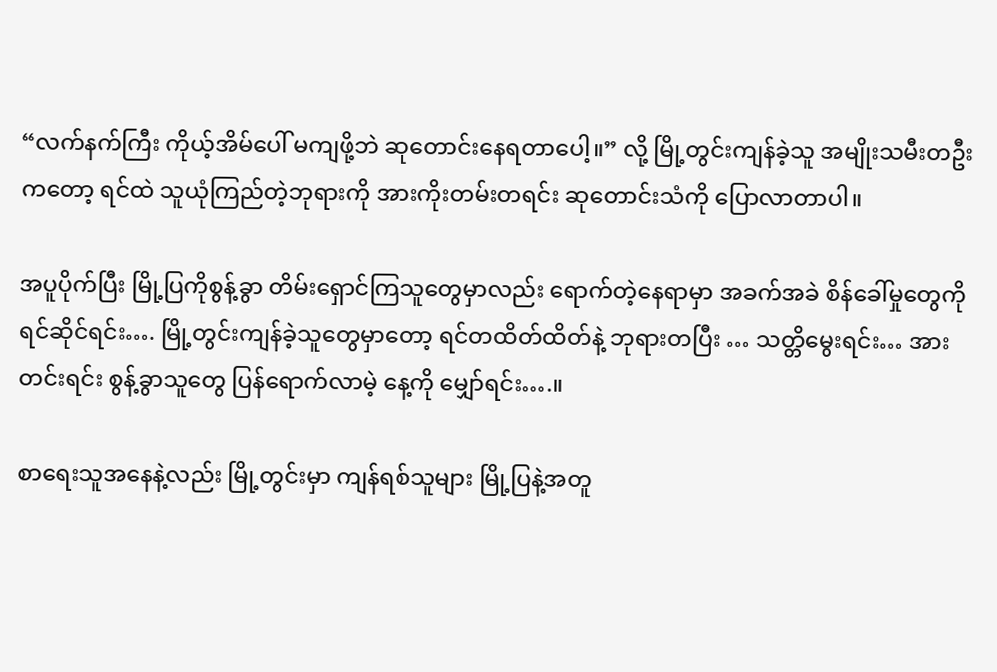“လက်နက်ကြီး ကိုယ့်အိမ်ပေါ် မကျဖို့ဘဲ ဆုတောင်းနေရတာပေါ့။” လို့ မြို့တွင်းကျန်ခဲ့သူ အမျိုးသမီးတဦးကတော့ ရင်ထဲ သူယုံကြည်တဲ့ဘုရားကို အားကိုးတမ်းတရင်း ဆုတောင်းသံကို ပြောလာတာပါ။

အပူပိုက်ပြီး မြို့ပြကိုစွန့်ခွာ တိမ်းရှောင်ကြသူတွေမှာလည်း ရောက်တဲ့နေရာမှာ အခက်အခဲ စိန်ခေါ်မှုတွေကို ရင်ဆိုင်ရင်း…. မြို့တွင်းကျန်ခဲ့သူတွေမှာတော့ ရင်တထိတ်ထိတ်နဲ့ ဘုရားတပြီး … သတ္တိမွေးရင်း… အားတင်းရင်း စွန့်ခွာသူတွေ ပြန်ရောက်လာမဲ့ နေ့ကို မျှော်ရင်း….။

စာရေးသူအနေနဲ့လည်း မြို့တွင်းမှာ ကျန်ရစ်သူများ မြို့ပြနဲ့အတူ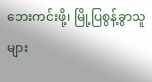ဘေးကင်းဖို့၊ မြို့ပြစွန့်ခွာသူများ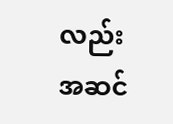လည်း အဆင်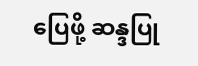ပြေဖို့ ဆန္ဒပြု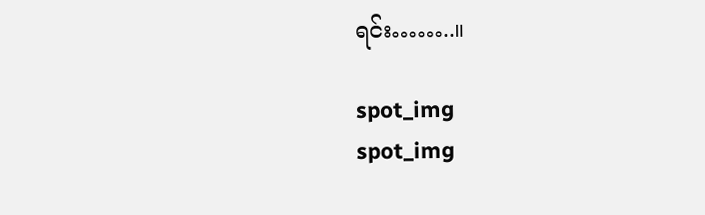ရင်း……..။

spot_img
spot_img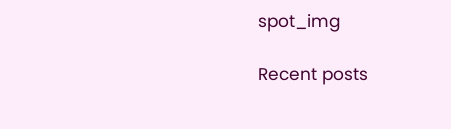spot_img

Recent posts